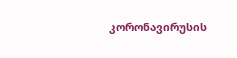კორონავირუსის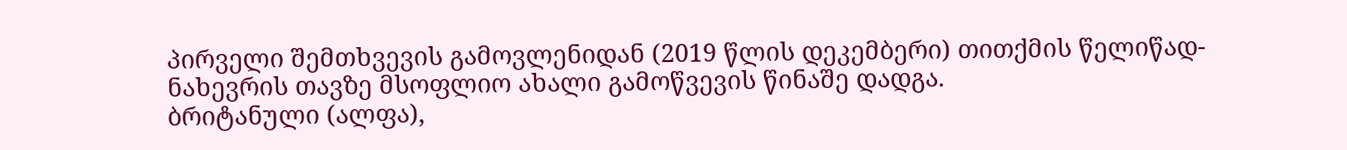პირველი შემთხვევის გამოვლენიდან (2019 წლის დეკემბერი) თითქმის წელიწად-ნახევრის თავზე მსოფლიო ახალი გამოწვევის წინაშე დადგა.
ბრიტანული (ალფა),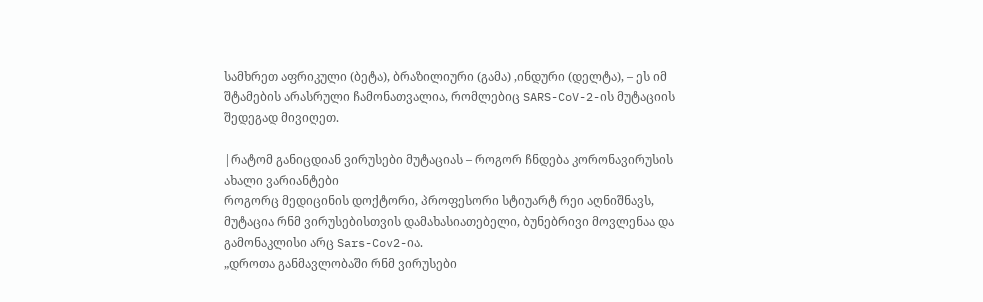სამხრეთ აფრიკული (ბეტა), ბრაზილიური (გამა) ,ინდური (დელტა), – ეს იმ შტამების არასრული ჩამონათვალია, რომლებიც SARS-CoV-2-ის მუტაციის შედეგად მივიღეთ.

|რატომ განიცდიან ვირუსები მუტაციას – როგორ ჩნდება კორონავირუსის ახალი ვარიანტები
როგორც მედიცინის დოქტორი, პროფესორი სტიუარტ რეი აღნიშნავს, მუტაცია რნმ ვირუსებისთვის დამახასიათებელი, ბუნებრივი მოვლენაა და გამონაკლისი არც Sars-Cov2-ია.
„დროთა განმავლობაში რნმ ვირუსები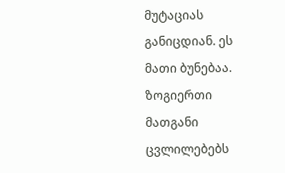მუტაციას განიცდიან. ეს მათი ბუნებაა. ზოგიერთი მათგანი ცვლილებებს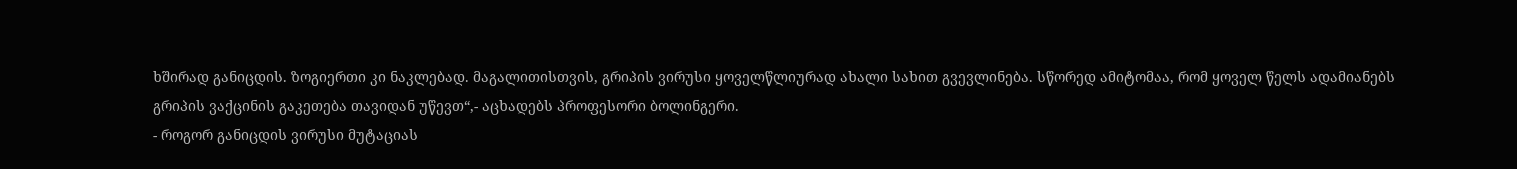ხშირად განიცდის. ზოგიერთი კი ნაკლებად. მაგალითისთვის, გრიპის ვირუსი ყოველწლიურად ახალი სახით გვევლინება. სწორედ ამიტომაა, რომ ყოველ წელს ადამიანებს გრიპის ვაქცინის გაკეთება თავიდან უწევთ“,- აცხადებს პროფესორი ბოლინგერი.
- როგორ განიცდის ვირუსი მუტაციას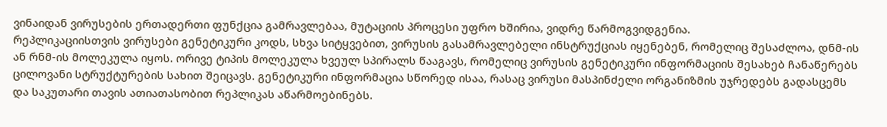ვინაიდან ვირუსების ერთადერთი ფუნქცია გამრავლებაა, მუტაციის პროცესი უფრო ხშირია, ვიდრე წარმოგვიდგენია.
რეპლიკაციისთვის ვირუსები გენეტიკური კოდს, სხვა სიტყვებით, ვირუსის გასამრავლებელი ინსტრუქციას იყენებენ, რომელიც შესაძლოა, დნმ-ის ან რნმ-ის მოლეკულა იყოს. ორივე ტიპის მოლეკულა ხვეულ სპირალს წააგავს, რომელიც ვირუსის გენეტიკური ინფორმაციის შესახებ ჩანაწერებს ცილოვანი სტრუქტურების სახით შეიცავს. გენეტიკური ინფორმაცია სწორედ ისაა, რასაც ვირუსი მასპინძელი ორგანიზმის უჯრედებს გადასცემს და საკუთარი თავის ათიათასობით რეპლიკას აწარმოებინებს.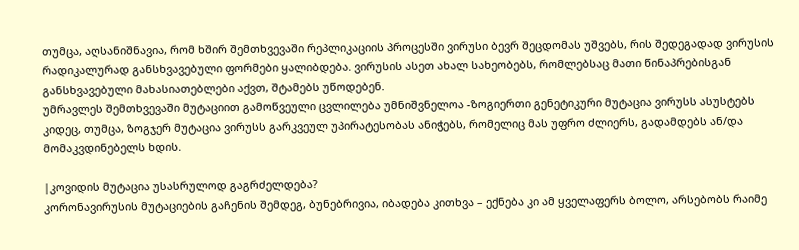თუმცა, აღსანიშნავია, რომ ხშირ შემთხვევაში რეპლიკაციის პროცესში ვირუსი ბევრ შეცდომას უშვებს, რის შედეგადად ვირუსის რადიკალურად განსხვავებული ფორმები ყალიბდება. ვირუსის ასეთ ახალ სახეობებს, რომლებსაც მათი წინაპრებისგან განსხვავებული მახასიათებლები აქვთ, შტამებს უწოდებენ.
უმრავლეს შემთხვევაში მუტაციით გამოწვეული ცვლილება უმნიშვნელოა -ზოგიერთი გენეტიკური მუტაცია ვირუსს ასუსტებს კიდეც, თუმცა, ზოგჯერ მუტაცია ვირუსს გარკვეულ უპირატესობას ანიჭებს, რომელიც მას უფრო ძლიერს, გადამდებს ან/და მომაკვდინებელს ხდის.

|კოვიდის მუტაცია უსასრულოდ გაგრძელდება?
კორონავირუსის მუტაციების გაჩენის შემდეგ, ბუნებრივია, იბადება კითხვა – ექნება კი ამ ყველაფერს ბოლო, არსებობს რაიმე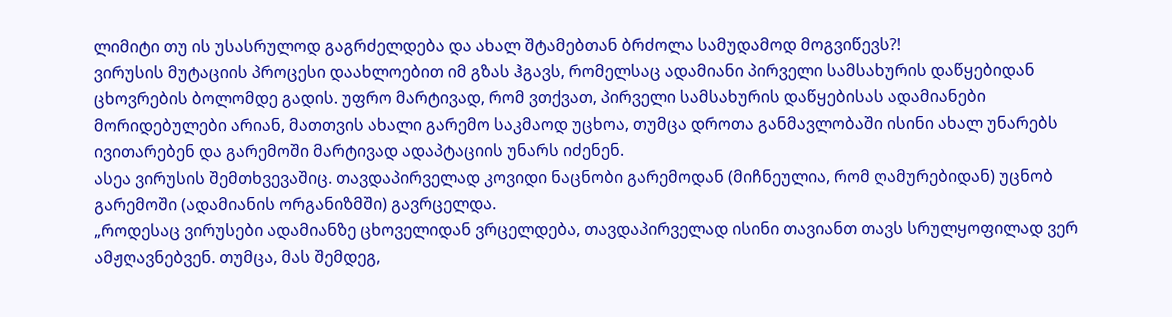ლიმიტი თუ ის უსასრულოდ გაგრძელდება და ახალ შტამებთან ბრძოლა სამუდამოდ მოგვიწევს?!
ვირუსის მუტაციის პროცესი დაახლოებით იმ გზას ჰგავს, რომელსაც ადამიანი პირველი სამსახურის დაწყებიდან ცხოვრების ბოლომდე გადის. უფრო მარტივად, რომ ვთქვათ, პირველი სამსახურის დაწყებისას ადამიანები მორიდებულები არიან, მათთვის ახალი გარემო საკმაოდ უცხოა, თუმცა დროთა განმავლობაში ისინი ახალ უნარებს ივითარებენ და გარემოში მარტივად ადაპტაციის უნარს იძენენ.
ასეა ვირუსის შემთხვევაშიც. თავდაპირველად კოვიდი ნაცნობი გარემოდან (მიჩნეულია, რომ ღამურებიდან) უცნობ გარემოში (ადამიანის ორგანიზმში) გავრცელდა.
„როდესაც ვირუსები ადამიანზე ცხოველიდან ვრცელდება, თავდაპირველად ისინი თავიანთ თავს სრულყოფილად ვერ ამჟღავნებვენ. თუმცა, მას შემდეგ,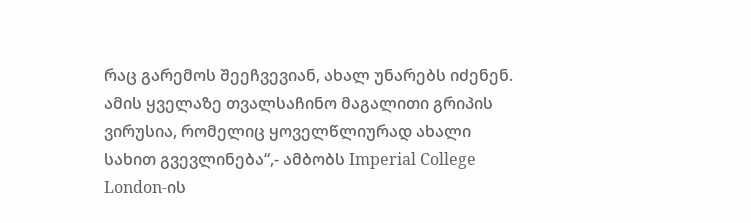რაც გარემოს შეეჩვევიან, ახალ უნარებს იძენენ. ამის ყველაზე თვალსაჩინო მაგალითი გრიპის ვირუსია, რომელიც ყოველწლიურად ახალი სახით გვევლინება“,- ამბობს Imperial College London-ის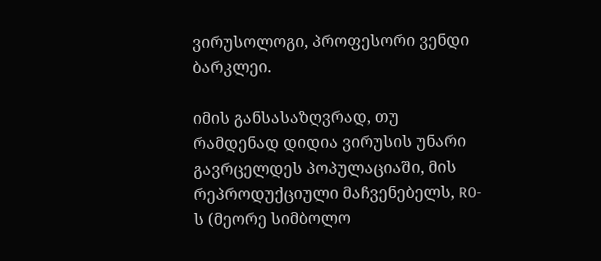ვირუსოლოგი, პროფესორი ვენდი ბარკლეი.

იმის განსასაზღვრად, თუ რამდენად დიდია ვირუსის უნარი გავრცელდეს პოპულაციაში, მის რეპროდუქციული მაჩვენებელს, R0-ს (მეორე სიმბოლო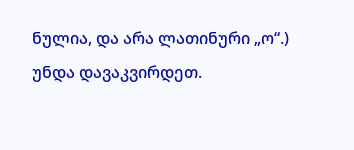ნულია, და არა ლათინური „ო“.) უნდა დავაკვირდეთ.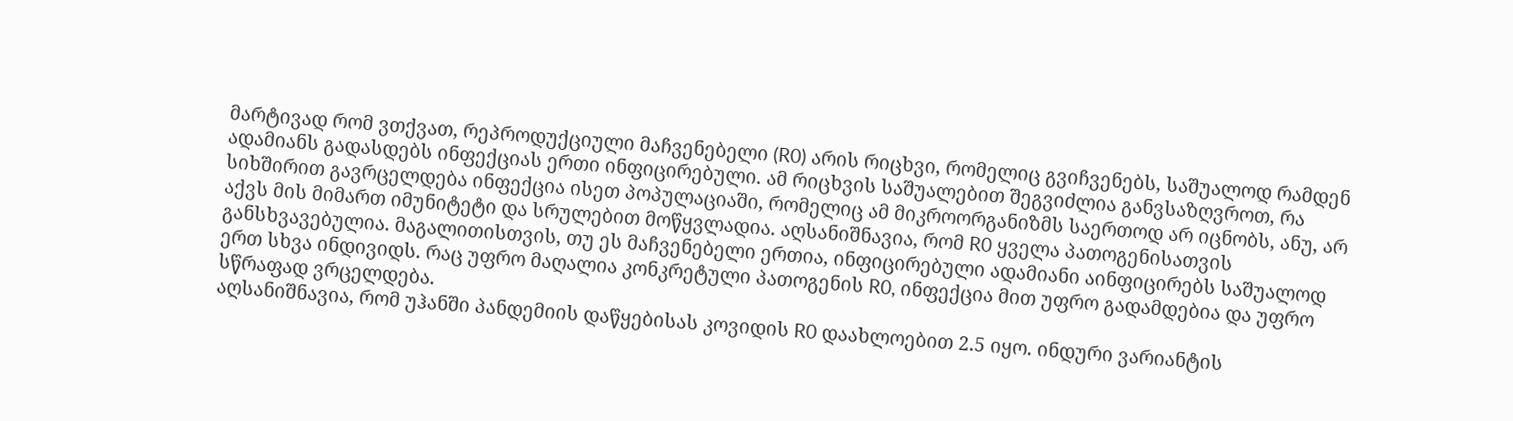მარტივად რომ ვთქვათ, რეპროდუქციული მაჩვენებელი (R0) არის რიცხვი, რომელიც გვიჩვენებს, საშუალოდ რამდენ ადამიანს გადასდებს ინფექციას ერთი ინფიცირებული. ამ რიცხვის საშუალებით შეგვიძლია განვსაზღვროთ, რა სიხშირით გავრცელდება ინფექცია ისეთ პოპულაციაში, რომელიც ამ მიკროორგანიზმს საერთოდ არ იცნობს, ანუ, არ აქვს მის მიმართ იმუნიტეტი და სრულებით მოწყვლადია. აღსანიშნავია, რომ R0 ყველა პათოგენისათვის განსხვავებულია. მაგალითისთვის, თუ ეს მაჩვენებელი ერთია, ინფიცირებული ადამიანი აინფიცირებს საშუალოდ ერთ სხვა ინდივიდს. რაც უფრო მაღალია კონკრეტული პათოგენის R0, ინფექცია მით უფრო გადამდებია და უფრო სწრაფად ვრცელდება.
აღსანიშნავია, რომ უჰანში პანდემიის დაწყებისას კოვიდის R0 დაახლოებით 2.5 იყო. ინდური ვარიანტის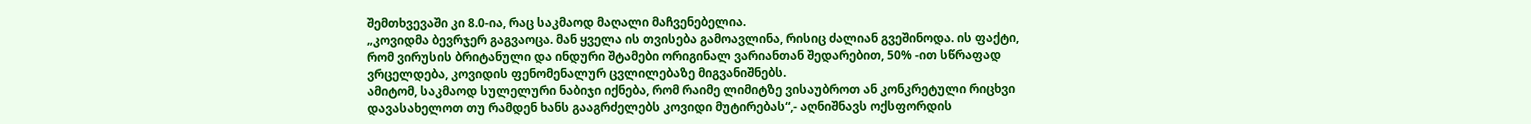შემთხვევაში კი 8.0-ია, რაც საკმაოდ მაღალი მაჩვენებელია.
„კოვიდმა ბევრჯერ გაგვაოცა. მან ყველა ის თვისება გამოავლინა, რისიც ძალიან გვეშინოდა. ის ფაქტი, რომ ვირუსის ბრიტანული და ინდური შტამები ორიგინალ ვარიანთან შედარებით, 50% -ით სწრაფად ვრცელდება, კოვიდის ფენომენალურ ცვლილებაზე მიგვანიშნებს.
ამიტომ, საკმაოდ სულელური ნაბიჯი იქნება, რომ რაიმე ლიმიტზე ვისაუბროთ ან კონკრეტული რიცხვი დავასახელოთ თუ რამდენ ხანს გააგრძელებს კოვიდი მუტირებას“,- აღნიშნავს ოქსფორდის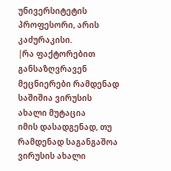უნივერსიტეტის პროფესორი, არის კაძურაკისი.
|რა ფაქტორებით განსაზღვრავენ მეცნიერები რამდენად საშიშია ვირუსის ახალი მუტაცია
იმის დასადგენად, თუ რამდენად საგანგაშოა ვირუსის ახალი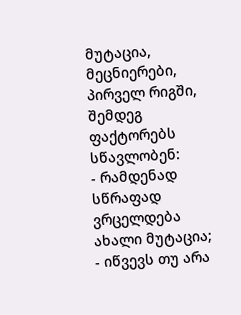მუტაცია, მეცნიერები, პირველ რიგში, შემდეგ ფაქტორებს სწავლობენ:
- რამდენად სწრაფად ვრცელდება ახალი მუტაცია;
- იწვევს თუ არა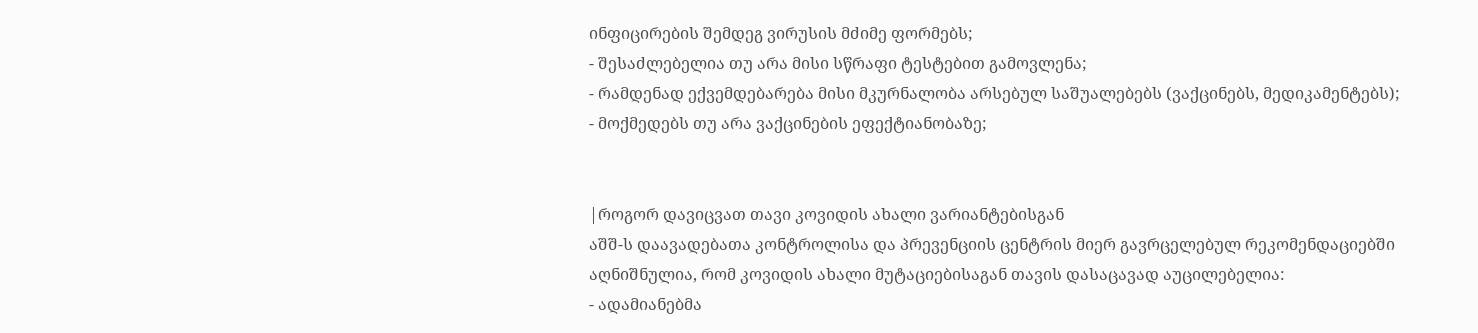ინფიცირების შემდეგ ვირუსის მძიმე ფორმებს;
- შესაძლებელია თუ არა მისი სწრაფი ტესტებით გამოვლენა;
- რამდენად ექვემდებარება მისი მკურნალობა არსებულ საშუალებებს (ვაქცინებს, მედიკამენტებს);
- მოქმედებს თუ არა ვაქცინების ეფექტიანობაზე;


|როგორ დავიცვათ თავი კოვიდის ახალი ვარიანტებისგან
აშშ-ს დაავადებათა კონტროლისა და პრევენციის ცენტრის მიერ გავრცელებულ რეკომენდაციებში აღნიშნულია, რომ კოვიდის ახალი მუტაციებისაგან თავის დასაცავად აუცილებელია:
- ადამიანებმა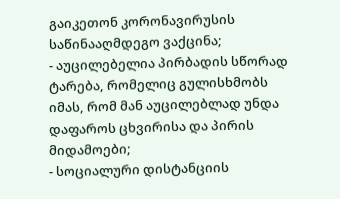გაიკეთონ კორონავირუსის საწინააღმდეგო ვაქცინა;
- აუცილებელია პირბადის სწორად ტარება, რომელიც გულისხმობს იმას, რომ მან აუცილებლად უნდა დაფაროს ცხვირისა და პირის მიდამოები;
- სოციალური დისტანციის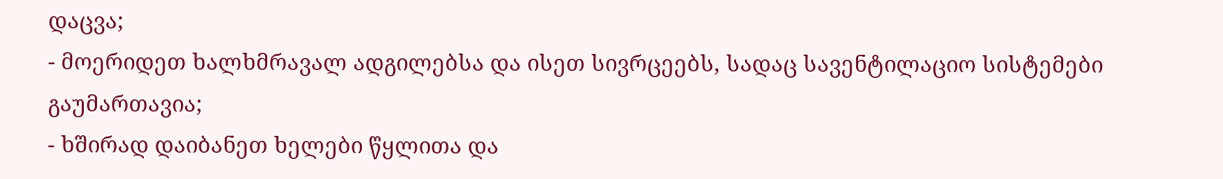დაცვა;
- მოერიდეთ ხალხმრავალ ადგილებსა და ისეთ სივრცეებს, სადაც სავენტილაციო სისტემები გაუმართავია;
- ხშირად დაიბანეთ ხელები წყლითა და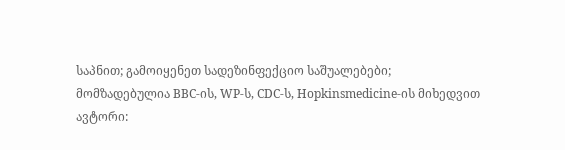საპნით; გამოიყენეთ სადეზინფექციო საშუალებები;
მომზადებულია BBC-ის, WP-ს, CDC-ს, Hopkinsmedicine-ის მიხედვით
ავტორი: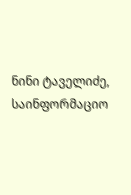ნინი ტაველიძე, საინფორმაციო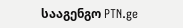სააგენგო PTN.ge